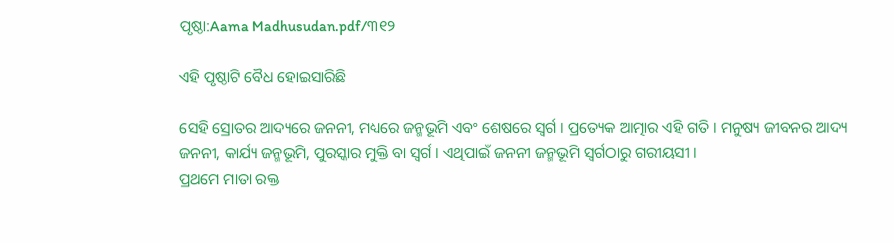ପୃଷ୍ଠା:Aama Madhusudan.pdf/୩୧୨

ଏହି ପୃଷ୍ଠାଟି ବୈଧ ହୋଇସାରିଛି

ସେହି ସ୍ରୋତର ଆଦ୍ୟରେ ଜନନୀ, ମଧ୍ୟରେ ଜନ୍ମଭୂମି ଏବଂ ଶେଷରେ ସ୍ୱର୍ଗ । ପ୍ରତ୍ୟେକ ଆତ୍ମାର ଏହି ଗତି । ମନୁଷ୍ୟ ଜୀବନର ଆଦ୍ୟ ଜନନୀ, କାର୍ଯ୍ୟ ଜନ୍ମଭୂମି, ପୁରସ୍କାର ମୁକ୍ତି ବା ସ୍ୱର୍ଗ । ଏଥିପାଇଁ ଜନନୀ ଜନ୍ମଭୂମି ସ୍ୱର୍ଗଠାରୁ ଗରୀୟସୀ ।
ପ୍ରଥମେ ମାତା ରକ୍ତ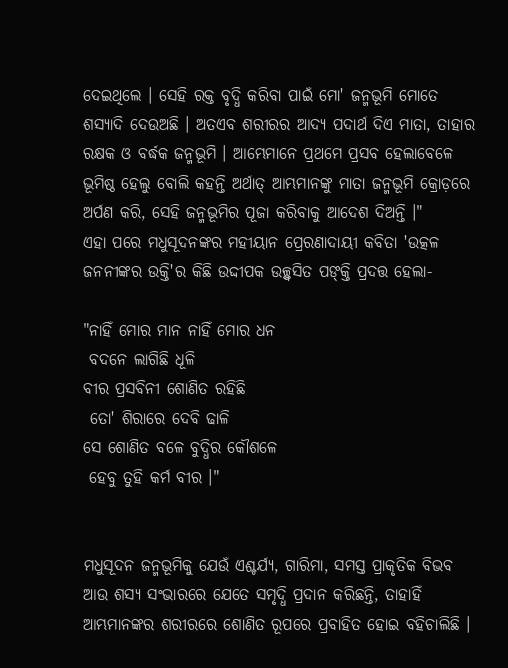ଦେଇଥିଲେ । ସେହି ରକ୍ତ ବୃଦ୍ଧି କରିବା ପାଇଁ ମୋ' ଜନ୍ମଭୂମି ମୋତେ ଶସ୍ୟାଦି ଦେଉଅଛି । ଅତଏବ ଶରୀରର ଆଦ୍ୟ ପଦାର୍ଥ ଦିଏ ମାତା, ତାହାର ରକ୍ଷକ ଓ ବର୍ଦ୍ଧକ ଜନ୍ମଭୂମି । ଆମ୍ଭେମାନେ ପ୍ରଥମେ ପ୍ରସବ ହେଲାବେଳେ ଭୂମିଷ୍ଠ ହେଲୁ ବୋଲି କହନ୍ତି ଅର୍ଥାତ୍‍ ଆମ୍ଭମାନଙ୍କୁ ମାତା ଜନ୍ମଭୂମି କ୍ରୋଡ଼ରେ ଅର୍ପଣ କରି, ସେହି ଜନ୍ମଭୂମିର ପୂଜା କରିବାକୁ ଆଦେଶ ଦିଅନ୍ତି ।"
ଏହା ପରେ ମଧୁସୂଦନଙ୍କର ମହୀୟାନ ପ୍ରେରଣାଦାୟୀ କବିତା 'ଉତ୍କଳ ଜନନୀଙ୍କର ଉକ୍ତି'ର କିଛି ଉଦ୍ଦୀପକ ଉଚ୍ଛ୍ୱସିତ ପଙ୍‍କ୍ତି ପ୍ରଦତ୍ତ ହେଲା-

"ନାହିଁ ମୋର ମାନ ନାହିଁ ମୋର ଧନ
 ବଦନେ ଲାଗିଛି ଧୂଳି
ବୀର ପ୍ରସବିନୀ ଶୋଣିତ ରହିଛି
 ତୋ' ଶିରାରେ ଦେବି ଢାଳି
ସେ ଶୋଣିତ ବଳେ ବୁଦ୍ଧିର କୌଶଳେ
 ହେବୁ ତୁହି କର୍ମ ବୀର ।"


ମଧୁସୂଦନ ଜନ୍ମଭୂମିକୁ ଯେଉଁ ଏଶ୍ଚର୍ଯ୍ୟ, ଗାରିମା, ସମସ୍ତ ପ୍ରାକୃତିକ ବିଭବ ଆଉ ଶସ୍ୟ ସଂଭାରରେ ଯେତେ ସମୃଦ୍ଧି ପ୍ରଦାନ କରିଛନ୍ତି, ତାହାହିଁ ଆମ୍ଭମାନଙ୍କର ଶରୀରରେ ଶୋଣିତ ରୂପରେ ପ୍ରବାହିତ ହୋଇ ବହିଚାଲିଛି ।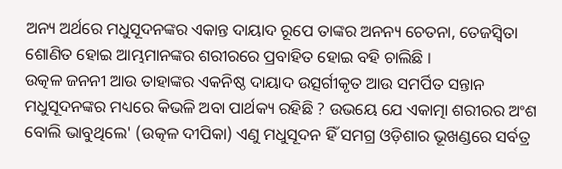ଅନ୍ୟ ଅର୍ଥରେ ମଧୁସୂଦନଙ୍କର ଏକାନ୍ତ ଦାୟାଦ ରୂପେ ତାଙ୍କର ଅନନ୍ୟ ଚେତନା, ତେଜସ୍ୱିତା ଶୋଣିତ ହୋଇ ଆମ୍ଭମାନଙ୍କର ଶରୀରରେ ପ୍ରବାହିତ ହୋଇ ବହି ଚାଲିଛି ।
ଉତ୍କଳ ଜନନୀ ଆଉ ତାହାଙ୍କର ଏକନିଷ୍ଠ ଦାୟାଦ ଉତ୍ସର୍ଗୀକୃତ ଆଉ ସମର୍ପିତ ସନ୍ତାନ ମଧୁସୂଦନଙ୍କର ମଧ୍ୟରେ କିଭଳି ଅବା ପାର୍ଥକ୍ୟ ରହିଛି ? ଉଭୟେ ଯେ ଏକାତ୍ମା ଶରୀରର ଅଂଶ ବୋଲି ଭାବୁଥିଲେ' (ଉତ୍କଳ ଦୀପିକା) ଏଣୁ ମଧୁସୂଦନ ହିଁ ସମଗ୍ର ଓଡ଼ିଶାର ଭୂଖଣ୍ଡରେ ସର୍ବତ୍ର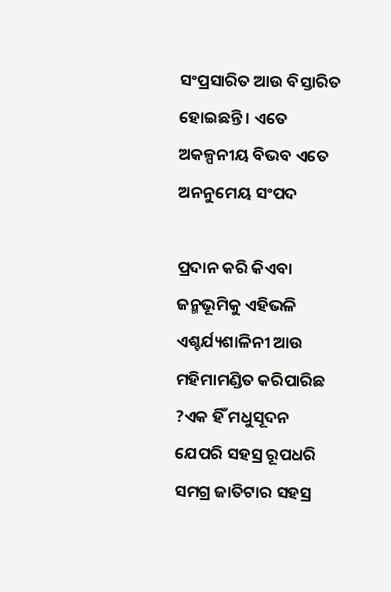ସଂପ୍ରସାରିତ ଆଉ ବିସ୍ତାରିତ ହୋଇଛନ୍ତି । ଏତେ ଅକଳ୍ପନୀୟ ବିଭବ ଏତେ ଅନନୁମେୟ ସଂପଦ

ପ୍ରଦାନ କରି କିଏବା ଜନ୍ମଭୂମିକୁ ଏହିଭଳି ଏଶ୍ଚର୍ଯ୍ୟଶାଳିନୀ ଆଉ ମହିମାମଣ୍ଡିତ କରିପାରିଛ ?ଏକ ହିଁ ମଧୁସୂଦନ ଯେପରି ସହସ୍ର ରୂପଧରି ସମଗ୍ର ଜାତିଟାର ସହସ୍ର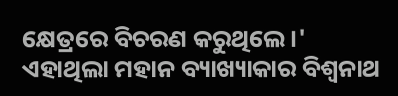କ୍ଷେତ୍ରରେ ବିଚରଣ କରୁଥିଲେ ।' ଏହାଥିଲା ମହାନ ବ୍ୟାଖ୍ୟାକାର ବିଶ୍ୱନାଥ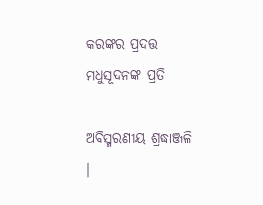କରଙ୍କର ପ୍ରଦତ୍ତ ମଧୁସୂଦନଙ୍କ ପ୍ରତି

ଅବିସ୍ମରଣୀୟ ଶ୍ରଦ୍ଧାଞ୍ଜଳି ।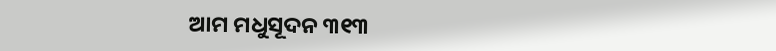ଆମ ମଧୁସୂଦନ ୩୧୩